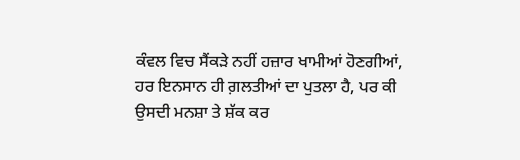ਕੰਵਲ ਵਿਚ ਸੈਂਕੜੇ ਨਹੀਂ ਹਜ਼ਾਰ ਖਾਮੀਆਂ ਹੋਣਗੀਆਂ, ਹਰ ਇਨਸਾਨ ਹੀ ਗ਼ਲਤੀਆਂ ਦਾ ਪੁਤਲਾ ਹੈ, ਪਰ ਕੀ ਉਸਦੀ ਮਨਸ਼ਾ ਤੇ ਸ਼ੱਕ ਕਰ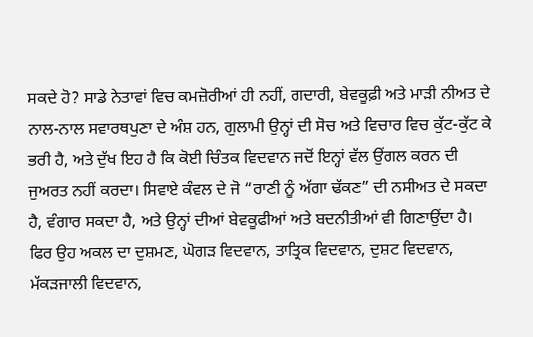ਸਕਦੇ ਹੋ? ਸਾਡੇ ਨੇਤਾਵਾਂ ਵਿਚ ਕਮਜ਼ੋਰੀਆਂ ਹੀ ਨਹੀਂ, ਗਦਾਰੀ, ਬੇਵਕੂਫ਼ੀ ਅਤੇ ਮਾੜੀ ਨੀਅਤ ਦੇ ਨਾਲ-ਨਾਲ ਸਵਾਰਥਪੁਣਾ ਦੇ ਅੰਸ਼ ਹਨ, ਗੁਲਾਮੀ ਉਨ੍ਹਾਂ ਦੀ ਸੋਚ ਅਤੇ ਵਿਚਾਰ ਵਿਚ ਕੁੱਟ-ਕੁੱਟ ਕੇ ਭਰੀ ਹੈ, ਅਤੇ ਦੁੱਖ ਇਹ ਹੈ ਕਿ ਕੋਈ ਚਿੰਤਕ ਵਿਦਵਾਨ ਜਦੋਂ ਇਨ੍ਹਾਂ ਵੱਲ ਉਂਗਲ ਕਰਨ ਦੀ ਜੁਅਰਤ ਨਹੀਂ ਕਰਦਾ। ਸਿਵਾਏ ਕੰਵਲ ਦੇ ਜੋ “ਰਾਣੀ ਨੂੰ ਅੱਗਾ ਢੱਕਣ” ਦੀ ਨਸੀਅਤ ਦੇ ਸਕਦਾ ਹੈ, ਵੰਗਾਰ ਸਕਦਾ ਹੈ, ਅਤੇ ਉਨ੍ਹਾਂ ਦੀਆਂ ਬੇਵਕੂਫੀਆਂ ਅਤੇ ਬਦਨੀਤੀਆਂ ਵੀ ਗਿਣਾਉਂਦਾ ਹੈ। ਫਿਰ ਉਹ ਅਕਲ ਦਾ ਦੁਸ਼ਮਣ, ਘੋਗੜ ਵਿਦਵਾਨ, ਤਾਤ੍ਰਿਕ ਵਿਦਵਾਨ, ਦੁਸ਼ਟ ਵਿਦਵਾਨ, ਮੱਕੜਜਾਲੀ ਵਿਦਵਾਨ,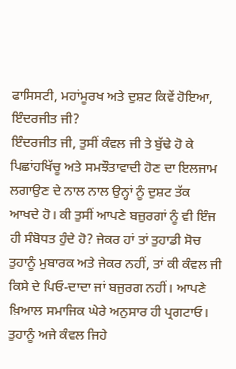ਫਾਸਿਸਟੀ, ਮਹਾਂਮੂਰਖ ਅਤੇ ਦੁਸ਼ਟ ਕਿਵੇਂ ਹੋਇਆ, ਇੰਦਰਜੀਤ ਜੀ?
ਇੰਦਰਜੀਤ ਜੀ, ਤੁਸੀਂ ਕੰਵਲ ਜੀ ਤੇ ਬੁੱਢੇ ਹੋ ਕੇ ਪਿਛਾਂਹਖਿੱਚੂ ਅਤੇ ਸਮਝੌਤਾਵਾਦੀ ਹੋਣ ਦਾ ਇਲਜਾਮ ਲਗਾਉਣ ਦੇ ਨਾਲ ਨਾਲ ਉਨ੍ਹਾਂ ਨੂੰ ਦੁਸ਼ਟ ਤੱਕ ਆਖਦੇ ਹੋ। ਕੀ ਤੁਸੀਂ ਆਪਣੇ ਬਜ਼ੁਰਗਾਂ ਨੂੰ ਵੀ ਇੰਜ ਹੀ ਸੰਬੋਧਤ ਹੁੰਦੇ ਹੋ? ਜੇਕਰ ਹਾਂ ਤਾਂ ਤੁਹਾਡੀ ਸੋਚ ਤੁਹਾਨੂੰ ਮੁਬਾਰਕ ਅਤੇ ਜੇਕਰ ਨਹੀਂ, ਤਾਂ ਕੀ ਕੰਵਲ ਜੀ ਕਿਸੇ ਦੇ ਪਿਓ-ਦਾਦਾ ਜਾਂ ਬਜੁਰਗ ਨਹੀਂ। ਆਪਣੇ ਖ਼ਿਆਲ ਸਮਾਜਿਕ ਘੇਰੇ ਅਨੁਸਾਰ ਹੀ ਪ੍ਰਗਟਾਓ। ਤੁਹਾਨੂੰ ਅਜੇ ਕੰਵਲ ਜਿਹੇ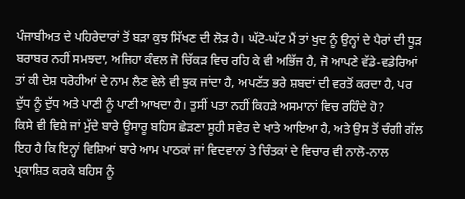ਪੰਜਾਬੀਅਤ ਦੇ ਪਹਿਰੇਦਾਰਾਂ ਤੋਂ ਬੜਾ ਕੁਝ ਸਿੱਖਣ ਦੀ ਲੋੜ ਹੈ। ਘੱਟੋ-ਘੱਟ ਮੈਂ ਤਾਂ ਖੁਦ ਨੂੰ ਉਨ੍ਹਾਂ ਦੇ ਪੈਰਾਂ ਦੀ ਧੂੜ ਬਰਾਬਰ ਨਹੀਂ ਸਮਝਦਾ, ਅਜਿਹਾ ਕੰਵਲ ਜੋ ਚਿੱਕੜ ਵਿਚ ਰਹਿ ਕੇ ਵੀ ਅਭਿੱਜ ਹੈ, ਜੋ ਆਪਣੇ ਵੱਡੇ-ਵਡੇਰਿਆਂ ਤਾਂ ਕੀ ਦੇਸ਼ ਧਰੋਹੀਆਂ ਦੇ ਨਾਮ ਲੈਣ ਵੇਲੇ ਵੀ ਝੁਕ ਜਾਂਦਾ ਹੈ, ਅਪਣੱਤ ਭਰੇ ਸ਼ਬਦਾਂ ਦੀ ਵਰਤੋਂ ਕਰਦਾ ਹੈ, ਪਰ ਦੁੱਧ ਨੂੰ ਦੁੱਧ ਅਤੇ ਪਾਣੀ ਨੂੰ ਪਾਣੀ ਆਖਦਾ ਹੈ। ਤੁਸੀਂ ਪਤਾ ਨਹੀਂ ਕਿਹੜੇ ਅਸਮਾਨਾਂ ਵਿਚ ਰਹਿੰਦੇ ਹੋ?
ਕਿਸੇ ਵੀ ਵਿਸ਼ੇ ਜਾਂ ਮੁੱਦੇ ਬਾਰੇ ਊਸਾਰੂ ਬਹਿਸ ਛੇੜਣਾ ਸੂਹੀ ਸਵੇਰ ਦੇ ਖਾਤੇ ਆਇਆ ਹੈ, ਅਤੇ ਉਸ ਤੋਂ ਚੰਗੀ ਗੱਲ ਇਹ ਹੈ ਕਿ ਇਨ੍ਹਾਂ ਵਿਸ਼ਿਆਂ ਬਾਰੇ ਆਮ ਪਾਠਕਾਂ ਜਾਂ ਵਿਦਵਾਨਾਂ ਤੇ ਚਿੰਤਕਾਂ ਦੇ ਵਿਚਾਰ ਵੀ ਨਾਲੋ-ਨਾਲ ਪ੍ਰਕਾਸ਼ਿਤ ਕਰਕੇ ਬਹਿਸ ਨੂੰ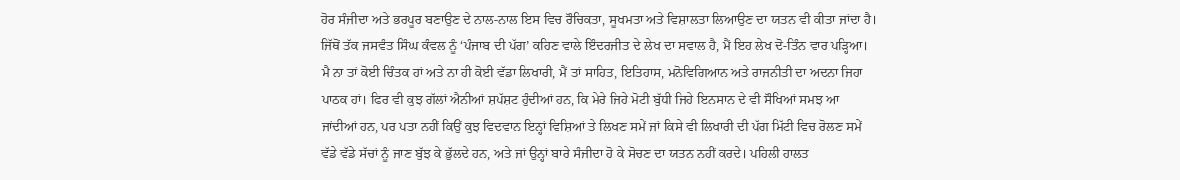ਹੋਰ ਸੰਜੀਦਾ ਅਤੇ ਭਰਪੂਰ ਬਣਾਉਣ ਦੇ ਨਾਲ-ਨਾਲ ਇਸ ਵਿਚ ਰੌਚਿਕਤਾ, ਸੂਖਮਤਾ ਅਤੇ ਵਿਸ਼ਾਲਤਾ ਲਿਆਉਣ ਦਾ ਯਤਨ ਵੀ ਕੀਤਾ ਜਾਂਦਾ ਹੈ। ਜਿੱਥੋਂ ਤੱਕ ਜਸਵੰਤ ਸਿੰਘ ਕੰਵਲ ਨੂੰ ‘ਪੰਜਾਬ ਦੀ ਪੱਗ’ ਕਹਿਣ ਵਾਲੇ ਇੰਦਰਜੀਤ ਦੇ ਲੇਖ ਦਾ ਸਵਾਲ ਹੈ, ਮੈਂ ਇਹ ਲੇਖ ਦੋ-ਤਿੰਨ ਵਾਰ ਪੜ੍ਹਿਆ। ਮੈ ਨਾ ਤਾਂ ਕੋਈ ਚਿੰਤਕ ਹਾਂ ਅਤੇ ਨਾ ਹੀ ਕੋਈ ਵੱਡਾ ਲਿਖਾਰੀ, ਮੈਂ ਤਾਂ ਸਾਹਿਤ, ਇਤਿਹਾਸ, ਮਨੋਵਿਗਿਆਨ ਅਤੇ ਰਾਜਨੀਤੀ ਦਾ ਅਦਨਾ ਜਿਹਾ ਪਾਠਕ ਹਾਂ। ਫਿਰ ਵੀ ਕੁਝ ਗੱਲਾਂ ਐਨੀਆਂ ਸ਼ਪੱਸ਼ਟ ਹੁੰਦੀਆਂ ਹਨ, ਕਿ ਮੇਰੇ ਜਿਹੇ ਮੋਟੀ ਬੁੱਧੀ ਜਿਹੇ ਇਨਸਾਨ ਦੇ ਵੀ ਸੌਖਿਆਂ ਸਮਝ ਆ ਜਾਂਦੀਆਂ ਹਨ, ਪਰ ਪਤਾ ਨਹੀਂ ਕਿਉਂ ਕੁਝ ਵਿਦਵਾਨ ਇਨ੍ਹਾਂ ਵਿਸ਼ਿਆਂ ਤੇ ਲਿਖਣ ਸਮੇਂ ਜਾਂ ਕਿਸੇ ਵੀ ਲਿਖਾਰੀ ਦੀ ਪੱਗ ਮਿੱਟੀ ਵਿਚ ਰੋਲਣ ਸਮੇਂ ਵੱਡੇ ਵੱਡੇ ਸੱਚਾਂ ਨੂੰ ਜਾਣ ਬੁੱਝ ਕੇ ਭੁੱਲਦੇ ਹਨ, ਅਤੇ ਜਾਂ ਉਨ੍ਹਾਂ ਬਾਰੇ ਸੰਜੀਦਾ ਹੋ ਕੇ ਸੋਚਣ ਦਾ ਯਤਨ ਨਹੀਂ ਕਰਦੇ। ਪਹਿਲੀ ਹਾਲਤ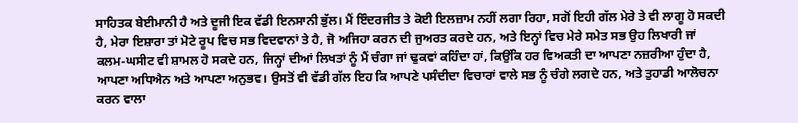ਸਾਹਿਤਕ ਬੇਈਮਾਨੀ ਹੈ ਅਤੇ ਦੂਜੀ ਇਕ ਵੱਡੀ ਇਨਸਾਨੀ ਭੁੱਲ। ਮੈਂ ਇੰਦਰਜੀਤ ਤੇ ਕੋਈ ਇਲਜ਼ਾਮ ਨਹੀਂ ਲਗਾ ਰਿਹਾ, ਸਗੋਂ ਇਹੀ ਗੱਲ ਮੇਰੇ ਤੇ ਵੀ ਲਾਗੂ ਹੋ ਸਕਦੀ ਹੈ, ਮੇਰਾ ਇਸ਼ਾਰਾ ਤਾਂ ਮੋਟੇ ਰੂਪ ਵਿਚ ਸਭ ਵਿਦਵਾਨਾਂ ਤੇ ਹੈ, ਜੋ ਅਜਿਹਾ ਕਰਨ ਦੀ ਜੁਅਰਤ ਕਰਦੇ ਹਨ, ਅਤੇ ਇਨ੍ਹਾਂ ਵਿਚ ਮੇਰੇ ਸਮੇਤ ਸਭ ਉਹ ਲਿਖਾਰੀ ਜਾਂ ਕਲਮ-ਘਸੀਟ ਵੀ ਸ਼ਾਮਲ ਹੋ ਸਕਦੇ ਹਨ, ਜਿਨ੍ਹਾਂ ਦੀਆਂ ਲਿਖਤਾਂ ਨੂੰ ਮੈਂ ਚੰਗਾ ਜਾਂ ਢੁਕਵਾਂ ਕਹਿੰਦਾ ਹਾਂ, ਕਿਉਂਕਿ ਹਰ ਵਿਅਕਤੀ ਦਾ ਆਪਣਾ ਨਜ਼ਰੀਆ ਹੁੰਦਾ ਹੈ, ਆਪਣਾ ਅਧਿਐਨ ਅਤੇ ਆਪਣਾ ਅਨੁਭਵ। ਉਸਤੋਂ ਵੀ ਵੱਡੀ ਗੱਲ ਇਹ ਕਿ ਆਪਣੇ ਪਸੰਦੀਦਾ ਵਿਚਾਰਾਂ ਵਾਲੇ ਸਭ ਨੂੰ ਚੰਗੇ ਲਗਦੇ ਹਨ, ਅਤੇ ਤੁਹਾਡੀ ਆਲੋਚਨਾ ਕਰਨ ਵਾਲਾ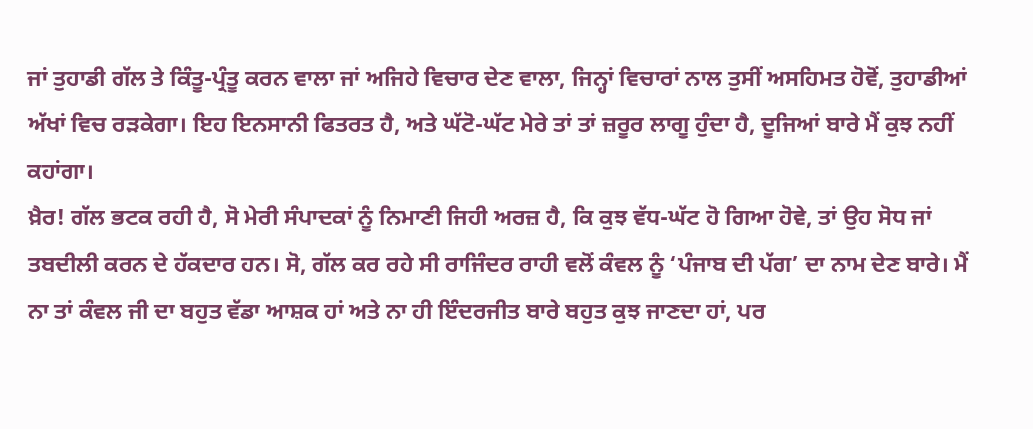ਜਾਂ ਤੁਹਾਡੀ ਗੱਲ ਤੇ ਕਿੰਤੂ-ਪ੍ਰੰਤੂ ਕਰਨ ਵਾਲਾ ਜਾਂ ਅਜਿਹੇ ਵਿਚਾਰ ਦੇਣ ਵਾਲਾ, ਜਿਨ੍ਹਾਂ ਵਿਚਾਰਾਂ ਨਾਲ ਤੁਸੀਂ ਅਸਹਿਮਤ ਹੋਵੋਂ, ਤੁਹਾਡੀਆਂ ਅੱਖਾਂ ਵਿਚ ਰੜਕੇਗਾ। ਇਹ ਇਨਸਾਨੀ ਫਿਤਰਤ ਹੈ, ਅਤੇ ਘੱਟੋ-ਘੱਟ ਮੇਰੇ ਤਾਂ ਤਾਂ ਜ਼ਰੂਰ ਲਾਗੂ ਹੁੰਦਾ ਹੈ, ਦੂਜਿਆਂ ਬਾਰੇ ਮੈਂ ਕੁਝ ਨਹੀਂ ਕਹਾਂਗਾ।
ਖ਼ੈਰ! ਗੱਲ ਭਟਕ ਰਹੀ ਹੈ, ਸੋ ਮੇਰੀ ਸੰਪਾਦਕਾਂ ਨੂੰ ਨਿਮਾਣੀ ਜਿਹੀ ਅਰਜ਼ ਹੈ, ਕਿ ਕੁਝ ਵੱਧ-ਘੱਟ ਹੋ ਗਿਆ ਹੋਵੇ, ਤਾਂ ਉਹ ਸੋਧ ਜਾਂ ਤਬਦੀਲੀ ਕਰਨ ਦੇ ਹੱਕਦਾਰ ਹਨ। ਸੋ, ਗੱਲ ਕਰ ਰਹੇ ਸੀ ਰਾਜਿੰਦਰ ਰਾਹੀ ਵਲੋਂ ਕੰਵਲ ਨੂੰ ‘ਪੰਜਾਬ ਦੀ ਪੱਗ’ ਦਾ ਨਾਮ ਦੇਣ ਬਾਰੇ। ਮੈਂ ਨਾ ਤਾਂ ਕੰਵਲ ਜੀ ਦਾ ਬਹੁਤ ਵੱਡਾ ਆਸ਼ਕ ਹਾਂ ਅਤੇ ਨਾ ਹੀ ਇੰਦਰਜੀਤ ਬਾਰੇ ਬਹੁਤ ਕੁਝ ਜਾਣਦਾ ਹਾਂ, ਪਰ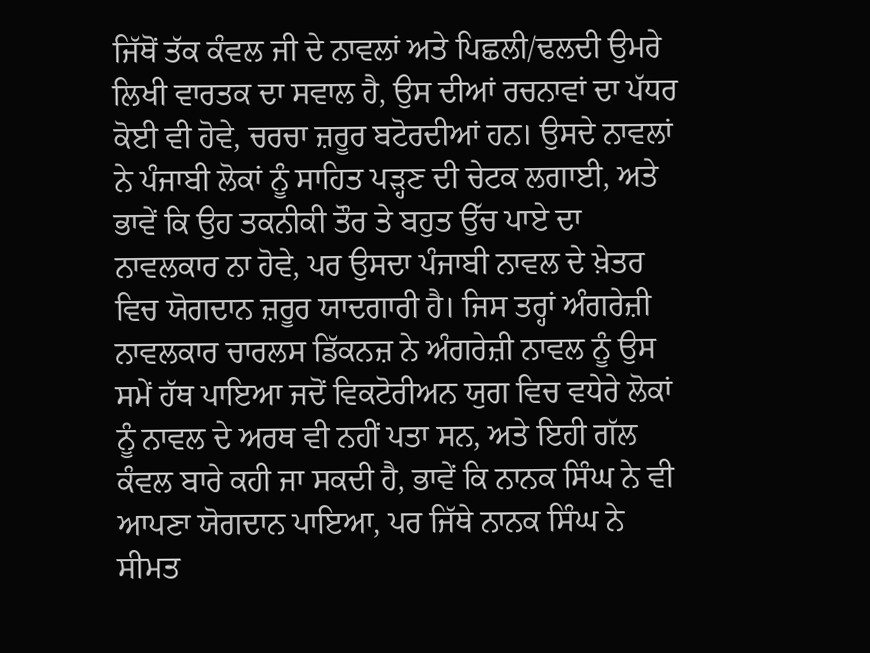ਜਿੱਥੋਂ ਤੱਕ ਕੰਵਲ ਜੀ ਦੇ ਨਾਵਲਾਂ ਅਤੇ ਪਿਛਲੀ/ਢਲਦੀ ਉਮਰੇ ਲਿਖੀ ਵਾਰਤਕ ਦਾ ਸਵਾਲ ਹੈ, ਉਸ ਦੀਆਂ ਰਚਨਾਵਾਂ ਦਾ ਪੱਧਰ ਕੋਈ ਵੀ ਹੋਵੇ, ਚਰਚਾ ਜ਼ਰੂਰ ਬਟੋਰਦੀਆਂ ਹਨ। ਉਸਦੇ ਨਾਵਲਾਂ ਨੇ ਪੰਜਾਬੀ ਲੋਕਾਂ ਨੂੰ ਸਾਹਿਤ ਪੜ੍ਹਣ ਦੀ ਚੇਟਕ ਲਗਾਈ, ਅਤੇ ਭਾਵੇਂ ਕਿ ਉਹ ਤਕਨੀਕੀ ਤੌਰ ਤੇ ਬਹੁਤ ਉੱਚ ਪਾਏ ਦਾ ਨਾਵਲਕਾਰ ਨਾ ਹੋਵੇ, ਪਰ ਉਸਦਾ ਪੰਜਾਬੀ ਨਾਵਲ ਦੇ ਖ਼ੇਤਰ ਵਿਚ ਯੋਗਦਾਨ ਜ਼ਰੂਰ ਯਾਦਗਾਰੀ ਹੈ। ਜਿਸ ਤਰ੍ਹਾਂ ਅੰਗਰੇਜ਼ੀ ਨਾਵਲਕਾਰ ਚਾਰਲਸ ਡਿੱਕਨਜ਼ ਨੇ ਅੰਗਰੇਜ਼ੀ ਨਾਵਲ ਨੂੰ ਉਸ ਸਮੇਂ ਹੱਥ ਪਾਇਆ ਜਦੋਂ ਵਿਕਟੋਰੀਅਨ ਯੁਗ ਵਿਚ ਵਧੇਰੇ ਲੋਕਾਂ ਨੂੰ ਨਾਵਲ ਦੇ ਅਰਥ ਵੀ ਨਹੀਂ ਪਤਾ ਸਨ, ਅਤੇ ਇਹੀ ਗੱਲ ਕੰਵਲ ਬਾਰੇ ਕਹੀ ਜਾ ਸਕਦੀ ਹੈ, ਭਾਵੇਂ ਕਿ ਨਾਨਕ ਸਿੰਘ ਨੇ ਵੀ ਆਪਣਾ ਯੋਗਦਾਨ ਪਾਇਆ, ਪਰ ਜਿੱਥੇ ਨਾਨਕ ਸਿੰਘ ਨੇ ਸੀਮਤ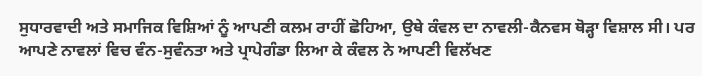ਸੁਧਾਰਵਾਦੀ ਅਤੇ ਸਮਾਜਿਕ ਵਿਸ਼ਿਆਂ ਨੂੰ ਆਪਣੀ ਕਲਮ ਰਾਹੀਂ ਛੋਹਿਆ, ਉਥੇ ਕੰਵਲ ਦਾ ਨਾਵਲੀ-ਕੈਨਵਸ ਥੋੜ੍ਹਾ ਵਿਸ਼ਾਲ ਸੀ। ਪਰ ਆਪਣੇ ਨਾਵਲਾਂ ਵਿਚ ਵੰਨ-ਸੁਵੰਨਤਾ ਅਤੇ ਪ੍ਰਾਪੇਗੰਡਾ ਲਿਆ ਕੇ ਕੰਵਲ ਨੇ ਆਪਣੀ ਵਿਲੱਖਣ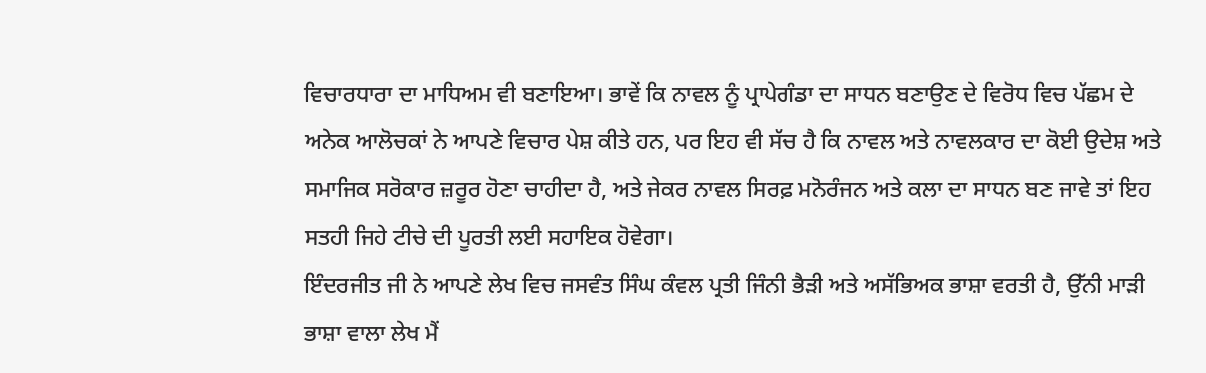ਵਿਚਾਰਧਾਰਾ ਦਾ ਮਾਧਿਅਮ ਵੀ ਬਣਾਇਆ। ਭਾਵੇਂ ਕਿ ਨਾਵਲ ਨੂੰ ਪ੍ਰਾਪੇਗੰਡਾ ਦਾ ਸਾਧਨ ਬਣਾਉਣ ਦੇ ਵਿਰੋਧ ਵਿਚ ਪੱਛਮ ਦੇ ਅਨੇਕ ਆਲੋਚਕਾਂ ਨੇ ਆਪਣੇ ਵਿਚਾਰ ਪੇਸ਼ ਕੀਤੇ ਹਨ, ਪਰ ਇਹ ਵੀ ਸੱਚ ਹੈ ਕਿ ਨਾਵਲ ਅਤੇ ਨਾਵਲਕਾਰ ਦਾ ਕੋਈ ਉਦੇਸ਼ ਅਤੇ ਸਮਾਜਿਕ ਸਰੋਕਾਰ ਜ਼ਰੂਰ ਹੋਣਾ ਚਾਹੀਦਾ ਹੈ, ਅਤੇ ਜੇਕਰ ਨਾਵਲ ਸਿਰਫ਼ ਮਨੋਰੰਜਨ ਅਤੇ ਕਲਾ ਦਾ ਸਾਧਨ ਬਣ ਜਾਵੇ ਤਾਂ ਇਹ ਸਤਹੀ ਜਿਹੇ ਟੀਚੇ ਦੀ ਪੂਰਤੀ ਲਈ ਸਹਾਇਕ ਹੋਵੇਗਾ।
ਇੰਦਰਜੀਤ ਜੀ ਨੇ ਆਪਣੇ ਲੇਖ ਵਿਚ ਜਸਵੰਤ ਸਿੰਘ ਕੰਵਲ ਪ੍ਰਤੀ ਜਿੰਨੀ ਭੈੜੀ ਅਤੇ ਅਸੱਭਿਅਕ ਭਾਸ਼ਾ ਵਰਤੀ ਹੈ, ਉੱਨੀ ਮਾੜੀ ਭਾਸ਼ਾ ਵਾਲਾ ਲੇਖ ਮੈਂ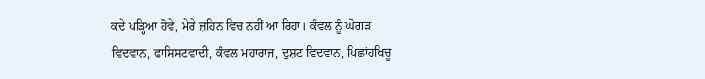ਕਦੇ ਪੜ੍ਹਿਆ ਹੋਵੇ, ਮੇਰੇ ਜ਼ਹਿਨ ਵਿਚ ਨਹੀਂ ਆ ਰਿਹਾ। ਕੰਵਲ ਨੂੰ ਘੋਗੜ ਵਿਦਵਾਨ, ਫਾਸਿਸਟਵਾਦੀ, ਕੰਵਲ ਮਹਾਰਾਜ, ਦੁਸ਼ਟ ਵਿਦਵਾਨ, ਪਿਛਾਂਹਖਿਚੂ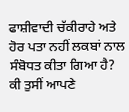ਫਾਸ਼ੀਵਾਦੀ ਚੱਕੀਰਾਹੇ ਅਤੇ ਹੋਰ ਪਤਾ ਨਹੀਂ ਲਕਬਾਂ ਨਾਲ ਸੰਬੋਧਤ ਕੀਤਾ ਗਿਆ ਹੈ? ਕੀ ਤੁਸੀਂ ਆਪਣੇ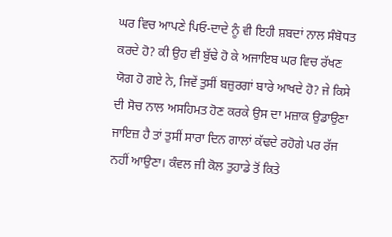ਘਰ ਵਿਚ ਆਪਣੇ ਪਿਓ-ਦਾਦੇ ਨੂੰ ਵੀ ਇਹੀ ਸ਼ਬਦਾਂ ਨਾਲ ਸੰਬੋਧਤ ਕਰਦੇ ਹੋ? ਕੀ ਉਹ ਵੀ ਬੁੱਢੇ ਹੋ ਕੇ ਅਜਾਇਬ ਘਰ ਵਿਚ ਰੱਖਣ ਯੋਗ ਹੋ ਗਏ ਨੇ, ਜਿਵੇਂ ਤੁਸੀਂ ਬਜ਼ੁਰਗਾਂ ਬਾਰੇ ਆਖਦੇ ਹੋ? ਜੇ ਕਿਸੇ ਦੀ ਸੋਚ ਨਾਲ ਅਸਹਿਮਤ ਹੋਣ ਕਰਕੇ ਉਸ ਦਾ ਮਜ਼ਾਕ ਉਡਾਉਣਾ ਜਾਇਜ਼ ਹੈ ਤਾਂ ਤੁਸੀਂ ਸਾਰਾ ਦਿਨ ਗਾਲਾਂ ਕੱਢਦੇ ਰਹੋਗੇ ਪਰ ਰੱਜ ਨਹੀਂ ਆਉਣਾ। ਕੰਵਲ ਜੀ ਕੋਲ ਤੁਹਾਡੇ ਤੋਂ ਕਿਤੇ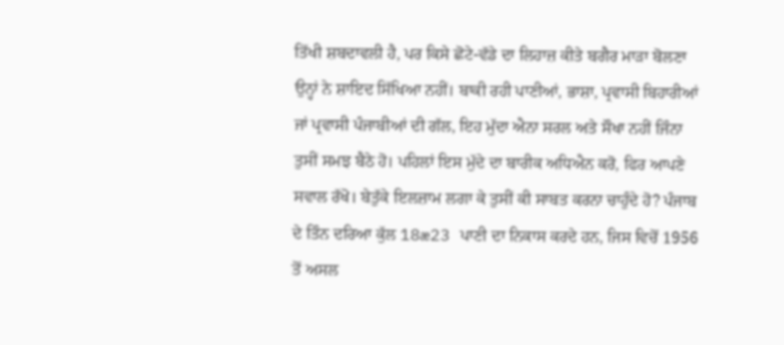ਤਿੱਖੀ ਸ਼ਬਦਾਵਲੀ ਹੈ, ਪਰ ਕਿਸੇ ਛੋਟੇ-ਵੱਡੇ ਦਾ ਲਿਹਾਜ਼ ਕੀਤੇ ਬਗੈਰ ਮਾੜਾ ਬੋਲਣਾ ਉਨ੍ਹਾਂ ਨੇ ਸ਼ਾਇਦ ਸਿੱਖਿਆ ਨਹੀਂ। ਬਾਕੀ ਰਹੀ ਪਾਣੀਆਂ, ਭਾਸ਼ਾ, ਪ੍ਰਵਾਸੀ ਬਿਹਾਰੀਆਂ ਜਾਂ ਪ੍ਰਵਾਸੀ ਪੰਜਾਬੀਆਂ ਦੀ ਗੱਲ, ਇਹ ਮੁੱਦਾ ਐਨਾ ਸਰਲ ਅਤੇ ਸੌਖਾ ਨਹੀਂ ਜਿੰਨਾ ਤੁਸੀਂ ਸਮਝ ਬੈਠੇ ਹੋ। ਪਹਿਲਾਂ ਇਸ ਮੁੱਦੇ ਦਾ ਬਾਰੀਕ ਅਧਿਐਨ ਕਰੋ, ਫਿਰ ਆਪਣੇ ਸਵਾਲ ਰੱਖੋ। ਬੇਤੁੱਕੇ ਇਲਜ਼ਾਮ ਲਗਾ ਕੇ ਤੁਸੀਂ ਕੀ ਸਾਬਤ ਕਰਨਾ ਚਾਹੁੰਦੇ ਹੋ? ਪੰਜਾਬ ਦੇ ਤਿੰਨ ਦਰਿਆ ਕੁੱਲ 18æ23 ਪਾਣੀ ਦਾ ਨਿਕਾਸ ਕਰਦੇ ਹਨ, ਜਿਸ ਵਿਚੋਂ 1956 ਤੋਂ ਅਸਲ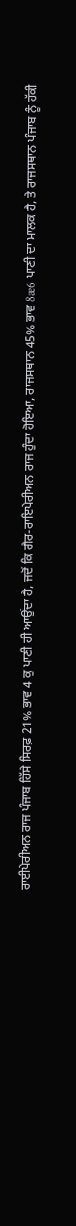ਰਾਈਪੇਰੀਅਨ ਰਾਜ ਪੰਜਾਬ ਹਿੱਸੇ ਸਿਰਫ਼ 21% ਭਾਵ 4 ਕੁ ਪਾਣੀ ਹੀ ਆਉਂਦਾ ਹੈ, ਜਦੋਂ ਕਿ ਗੈਰ-ਰਾਇਪੇਰੀਅਨ ਰਾਜ ਹੁੰਦਾ ਹੋਇਆ, ਰਾਜਸਥਾਨ 45% ਭਾਵ 8æ6 ਪਾਣੀ ਦਾ ਮਾਲਕ ਹੈ, ਤੇ ਰਾਜਸਥਾਨ ਪੰਜਾਬ ਨੂੰ ਹੱਕੀ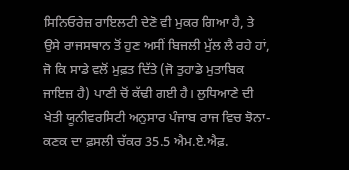ਸਿਨਿਓਰੇਜ਼ ਰਾਇਲਟੀ ਦੇਣੋ ਵੀ ਮੁਕਰ ਗਿਆ ਹੈ, ਤੇ ਉਸੇ ਰਾਜਸਥਾਨ ਤੋਂ ਹੁਣ ਅਸੀਂ ਬਿਜਲੀ ਮੁੱਲ ਲੈ ਰਹੇ ਹਾਂ, ਜੋ ਕਿ ਸਾਡੇ ਵਲੋਂ ਮੁਫ਼ਤ ਦਿੱਤੇ (ਜੋ ਤੁਹਾਡੇ ਮੁਤਾਬਿਕ ਜਾਇਜ਼ ਹੈ) ਪਾਣੀ ਚੋਂ ਕੱਢੀ ਗਈ ਹੈ। ਲੁਧਿਆਣੇ ਦੀ ਖੇਤੀ ਯੂਨੀਵਰਸਿਟੀ ਅਨੁਸਾਰ ਪੰਜਾਬ ਰਾਜ ਵਿਚ ਝੋਨਾ-ਕਣਕ ਦਾ ਫ਼ਸਲੀ ਚੱਕਰ 35.5 ਐਮ.ਏ.ਐਫ਼.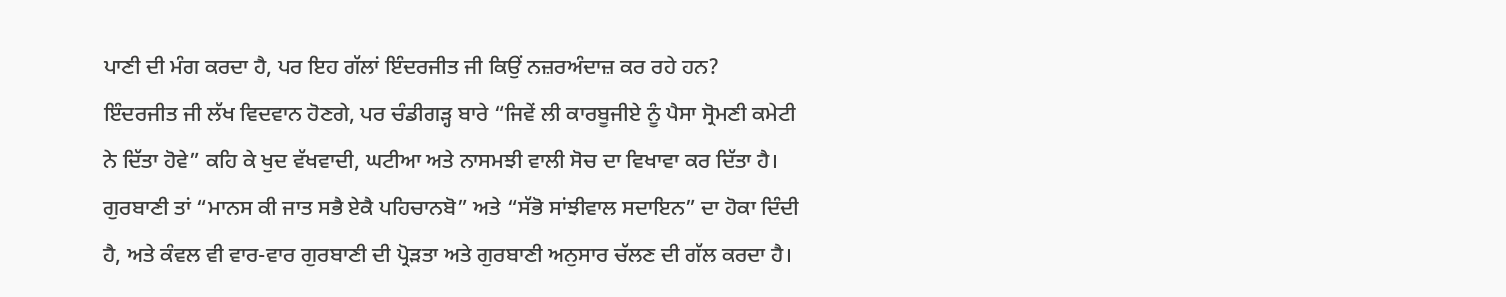ਪਾਣੀ ਦੀ ਮੰਗ ਕਰਦਾ ਹੈ, ਪਰ ਇਹ ਗੱਲਾਂ ਇੰਦਰਜੀਤ ਜੀ ਕਿਉਂ ਨਜ਼ਰਅੰਦਾਜ਼ ਕਰ ਰਹੇ ਹਨ?
ਇੰਦਰਜੀਤ ਜੀ ਲੱਖ ਵਿਦਵਾਨ ਹੋਣਗੇ, ਪਰ ਚੰਡੀਗੜ੍ਹ ਬਾਰੇ “ਜਿਵੇਂ ਲੀ ਕਾਰਬੂਜੀਏ ਨੂੰ ਪੈਸਾ ਸ੍ਰੋਮਣੀ ਕਮੇਟੀ ਨੇ ਦਿੱਤਾ ਹੋਵੇ” ਕਹਿ ਕੇ ਖੁਦ ਵੱਖਵਾਦੀ, ਘਟੀਆ ਅਤੇ ਨਾਸਮਝੀ ਵਾਲੀ ਸੋਚ ਦਾ ਵਿਖਾਵਾ ਕਰ ਦਿੱਤਾ ਹੈ। ਗੁਰਬਾਣੀ ਤਾਂ “ਮਾਨਸ ਕੀ ਜਾਤ ਸਭੈ ਏਕੈ ਪਹਿਚਾਨਬੋ” ਅਤੇ “ਸੱਭੋ ਸਾਂਝੀਵਾਲ ਸਦਾਇਨ” ਦਾ ਹੋਕਾ ਦਿੰਦੀ ਹੈ, ਅਤੇ ਕੰਵਲ ਵੀ ਵਾਰ-ਵਾਰ ਗੁਰਬਾਣੀ ਦੀ ਪ੍ਰੋੜਤਾ ਅਤੇ ਗੁਰਬਾਣੀ ਅਨੁਸਾਰ ਚੱਲਣ ਦੀ ਗੱਲ ਕਰਦਾ ਹੈ।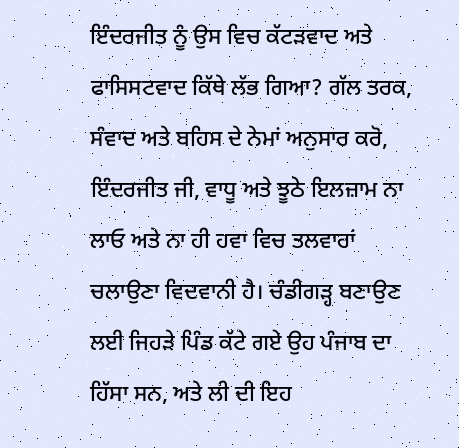ਇੰਦਰਜੀਤ ਨੂੰ ਉਸ ਵਿਚ ਕੱਟੜਵਾਦ ਅਤੇ ਫਾਸਿਸਟਵਾਦ ਕਿੱਥੇ ਲੱਭ ਗਿਆ? ਗੱਲ ਤਰਕ, ਸੰਵਾਦ ਅਤੇ ਬਹਿਸ ਦੇ ਨੇਮਾਂ ਅਨੁਸਾਰ ਕਰੋ, ਇੰਦਰਜੀਤ ਜੀ, ਵਾਧੂ ਅਤੇ ਝੂਠੇ ਇਲਜ਼ਾਮ ਨਾ ਲਾਓ ਅਤੇ ਨਾ ਹੀ ਹਵਾ ਵਿਚ ਤਲਵਾਰਾਂ ਚਲਾਉਣਾ ਵਿਦਵਾਨੀ ਹੈ। ਚੰਡੀਗੜ੍ਹ ਬਣਾਉਣ ਲਈ ਜਿਹੜੇ ਪਿੰਡ ਕੱਟੇ ਗਏ ਉਹ ਪੰਜਾਬ ਦਾ ਹਿੱਸਾ ਸਨ, ਅਤੇ ਲੀ ਦੀ ਇਹ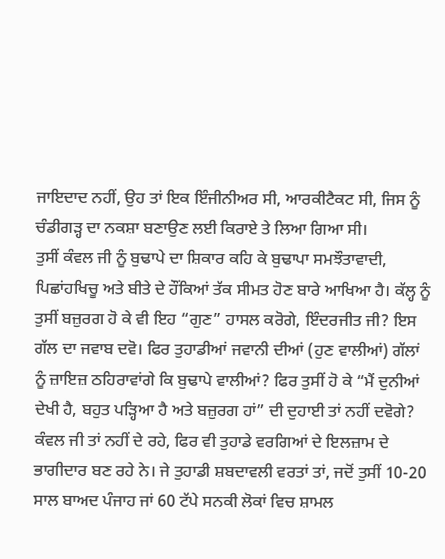ਜਾਇਦਾਦ ਨਹੀਂ, ਉਹ ਤਾਂ ਇਕ ਇੰਜੀਨੀਅਰ ਸੀ, ਆਰਕੀਟੈਕਟ ਸੀ, ਜਿਸ ਨੂੰ ਚੰਡੀਗੜ੍ਹ ਦਾ ਨਕਸ਼ਾ ਬਣਾਉਣ ਲਈ ਕਿਰਾਏ ਤੇ ਲਿਆ ਗਿਆ ਸੀ।
ਤੁਸੀਂ ਕੰਵਲ ਜੀ ਨੂੰ ਬੁਢਾਪੇ ਦਾ ਸ਼ਿਕਾਰ ਕਹਿ ਕੇ ਬੁਢਾਪਾ ਸਮਝੌਤਾਵਾਦੀ, ਪਿਛਾਂਹਖਿਚੂ ਅਤੇ ਬੀਤੇ ਦੇ ਹੌਂਕਿਆਂ ਤੱਕ ਸੀਮਤ ਹੋਣ ਬਾਰੇ ਆਖਿਆ ਹੈ। ਕੱਲ੍ਹ ਨੂੰ ਤੁਸੀਂ ਬਜ਼ੁਰਗ ਹੋ ਕੇ ਵੀ ਇਹ “ਗੁਣ” ਹਾਸਲ ਕਰੋਗੇ, ਇੰਦਰਜੀਤ ਜੀ? ਇਸ ਗੱਲ ਦਾ ਜਵਾਬ ਦਵੋ। ਫਿਰ ਤੁਹਾਡੀਆਂ ਜਵਾਨੀ ਦੀਆਂ (ਹੁਣ ਵਾਲੀਆਂ) ਗੱਲਾਂ ਨੂੰ ਜ਼ਾਇਜ਼ ਠਹਿਰਾਵਾਂਗੇ ਕਿ ਬੁਢਾਪੇ ਵਾਲੀਆਂ? ਫਿਰ ਤੁਸੀਂ ਹੋ ਕੇ “ਮੈਂ ਦੁਨੀਆਂ ਦੇਖੀ ਹੈ, ਬਹੁਤ ਪੜ੍ਹਿਆ ਹੈ ਅਤੇ ਬਜ਼ੁਰਗ ਹਾਂ” ਦੀ ਦੁਹਾਈ ਤਾਂ ਨਹੀਂ ਦਵੋਗੇ? ਕੰਵਲ ਜੀ ਤਾਂ ਨਹੀਂ ਦੇ ਰਹੇ, ਫਿਰ ਵੀ ਤੁਹਾਡੇ ਵਰਗਿਆਂ ਦੇ ਇਲਜ਼ਾਮ ਦੇ ਭਾਗੀਦਾਰ ਬਣ ਰਹੇ ਨੇ। ਜੇ ਤੁਹਾਡੀ ਸ਼ਬਦਾਵਲੀ ਵਰਤਾਂ ਤਾਂ, ਜਦੋਂ ਤੁਸੀਂ 10-20 ਸਾਲ ਬਾਅਦ ਪੰਜਾਹ ਜਾਂ 60 ਟੱਪੇ ਸਨਕੀ ਲੋਕਾਂ ਵਿਚ ਸ਼ਾਮਲ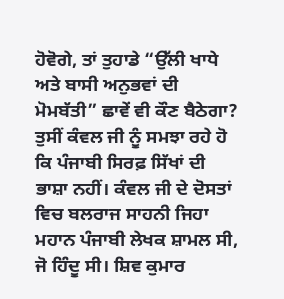ਹੋਵੋਗੇ, ਤਾਂ ਤੁਹਾਡੇ “ਉੱਲੀ ਖਾਧੇ ਅਤੇ ਬਾਸੀ ਅਨੁਭਵਾਂ ਦੀ ਮੋਮਬੱਤੀ” ਛਾਵੇਂ ਵੀ ਕੌਣ ਬੈਠੇਗਾ? ਤੁਸੀਂ ਕੰਵਲ ਜੀ ਨੂੰ ਸਮਝਾ ਰਹੇ ਹੋ ਕਿ ਪੰਜਾਬੀ ਸਿਰਫ਼ ਸਿੱਖਾਂ ਦੀ ਭਾਸ਼ਾ ਨਹੀਂ। ਕੰਵਲ ਜੀ ਦੇ ਦੋਸਤਾਂ ਵਿਚ ਬਲਰਾਜ ਸਾਹਨੀ ਜਿਹਾ ਮਹਾਨ ਪੰਜਾਬੀ ਲੇਖਕ ਸ਼ਾਮਲ ਸੀ, ਜੋ ਹਿੰਦੂ ਸੀ। ਸ਼ਿਵ ਕੁਮਾਰ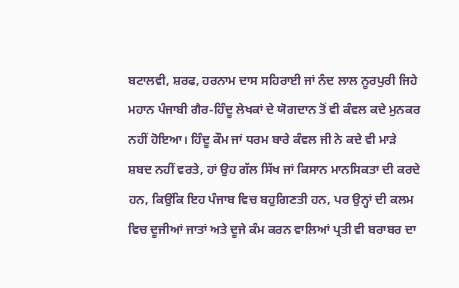ਬਟਾਲਵੀ, ਸ਼ਰਫ, ਹਰਨਾਮ ਦਾਸ ਸਹਿਰਾਈ ਜਾਂ ਨੰਦ ਲਾਲ ਨੂਰਪੁਰੀ ਜਿਹੇ ਮਹਾਨ ਪੰਜਾਬੀ ਗੈਰ-ਹਿੰਦੂ ਲੇਖਕਾਂ ਦੇ ਯੋਗਦਾਨ ਤੋਂ ਵੀ ਕੰਵਲ ਕਦੇ ਮੁਨਕਰ ਨਹੀਂ ਹੋਇਆ। ਹਿੰਦੂ ਕੌਮ ਜਾਂ ਧਰਮ ਬਾਰੇ ਕੰਵਲ ਜੀ ਨੇ ਕਦੇ ਵੀ ਮਾੜੇ ਸ਼ਬਦ ਨਹੀਂ ਵਰਤੇ, ਹਾਂ ਉਹ ਗੱਲ ਸਿੱਖ ਜਾਂ ਕਿਸਾਨ ਮਾਨਸਿਕਤਾ ਦੀ ਕਰਦੇ ਹਨ, ਕਿਉਂਕਿ ਇਹ ਪੰਜਾਬ ਵਿਚ ਬਹੁਗਿਣਤੀ ਹਨ, ਪਰ ਉਨ੍ਹਾਂ ਦੀ ਕਲਮ ਵਿਚ ਦੂਜੀਆਂ ਜਾਤਾਂ ਅਤੇ ਦੂਜੇ ਕੰਮ ਕਰਨ ਵਾਲਿਆਂ ਪ੍ਰਤੀ ਵੀ ਬਰਾਬਰ ਦਾ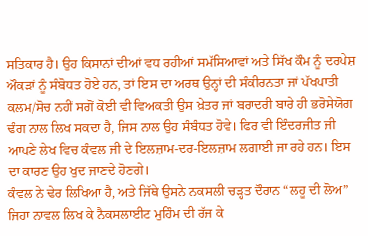ਸਤਿਕਾਰ ਹੈ। ਉਹ ਕਿਸਾਨਾਂ ਦੀਆਂ ਵਧ ਰਹੀਆਂ ਸਮੱਸਿਆਵਾਂ ਅਤੇ ਸਿੱਖ ਕੌਮ ਨੂੰ ਦਰਪੇਸ਼ ਔਕੜਾਂ ਨੂੰ ਸੰਬੋਧਤ ਹੋਏ ਹਨ, ਤਾਂ ਇਸ ਦਾ ਅਰਥ ਉਨ੍ਹਾਂ ਦੀ ਸੰਕੀਰਨਤਾ ਜਾਂ ਪੱਖਪਾਤੀ ਕਲਮ/ਸੋਚ ਨਹੀਂ ਸਗੋਂ ਕੋਈ ਵੀ ਵਿਅਕਤੀ ਉਸ ਖ਼ੇਤਰ ਜਾਂ ਬਰਾਦਰੀ ਬਾਰੇ ਹੀ ਭਰੋਸੇਯੋਗ ਢੰਗ ਨਾਲ ਲਿਖ ਸਕਦਾ ਹੈ, ਜਿਸ ਨਾਲ ਉਹ ਸੰਬੰਧਤ ਹੋਵੇ। ਫਿਰ ਵੀ ਇੰਦਰਜੀਤ ਜੀ ਆਪਣੇ ਲੇਖ ਵਿਚ ਕੰਵਲ ਜੀ ਦੇ ਇਲਜ਼ਾਮ-ਦਰ-ਇਲਜ਼ਾਮ ਲਗਾਈ ਜਾ ਰਹੇ ਹਨ। ਇਸ ਦਾ ਕਾਰਣ ਉਹ ਖੁਦ ਜਾਣਦੇ ਹੋਣਗੇ।
ਕੰਵਲ ਨੇ ਢੇਰ ਲਿਖਿਆ ਹੈ, ਅਤੇ ਜਿੱਥੇ ਉਸਨੇ ਨਕਸਲੀ ਚੜ੍ਹਤ ਦੌਰਾਨ “ਲਹੂ ਦੀ ਲੋਅ” ਜਿਹਾ ਨਾਵਲ ਲਿਖ ਕੇ ਨੈਕਸਲਾਈਟ ਮੁਹਿੰਮ ਦੀ ਰੱਜ ਕੇ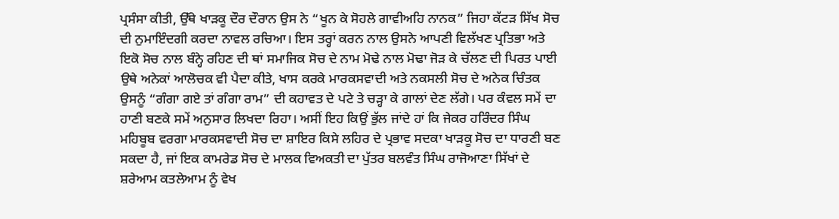ਪ੍ਰਸੰਸਾ ਕੀਤੀ, ਉੱਥੇ ਖਾੜਕੂ ਦੌਰ ਦੌਰਾਨ ਉਸ ਨੇ “ਖੂਨ ਕੇ ਸੋਹਲੇ ਗਾਵੀਅਹਿ ਨਾਨਕ” ਜਿਹਾ ਕੱਟੜ ਸਿੱਖ ਸੋਚ ਦੀ ਨੁਮਾਇੰਦਗੀ ਕਰਦਾ ਨਾਵਲ ਰਚਿਆ। ਇਸ ਤਰ੍ਹਾਂ ਕਰਨ ਨਾਲ ਉਸਨੇ ਆਪਣੀ ਵਿਲੱਖਣ ਪ੍ਰਤਿਭਾ ਅਤੇ ਇਕੋ ਸੋਚ ਨਾਲ ਬੰਨ੍ਹੇ ਰਹਿਣ ਦੀ ਥਾਂ ਸਮਾਜਿਕ ਸੋਚ ਦੇ ਨਾਮ ਮੋਢੇ ਨਾਲ ਮੋਢਾ ਜੋੜ ਕੇ ਚੱਲਣ ਦੀ ਪਿਰਤ ਪਾਈ ਉਥੇ ਅਨੇਕਾਂ ਆਲੋਚਕ ਵੀ ਪੈਦਾ ਕੀਤੇ, ਖਾਸ ਕਰਕੇ ਮਾਰਕਸਵਾਦੀ ਅਤੇ ਨਕਸਲੀ ਸੋਚ ਦੇ ਅਨੇਕ ਚਿੰਤਕ ਉਸਨੂੰ “ਗੰਗਾ ਗਏ ਤਾਂ ਗੰਗਾ ਰਾਮ” ਦੀ ਕਹਾਵਤ ਦੇ ਪਟੇ ਤੇ ਚੜ੍ਹਾ ਕੇ ਗਾਲਾਂ ਦੇਣ ਲੱਗੇ। ਪਰ ਕੰਵਲ ਸਮੇਂ ਦਾ ਹਾਣੀ ਬਣਕੇ ਸਮੇਂ ਅਨੁਸਾਰ ਲਿਖਦਾ ਰਿਹਾ। ਅਸੀਂ ਇਹ ਕਿਉਂ ਭੁੱਲ ਜਾਂਦੇ ਹਾਂ ਕਿ ਜੇਕਰ ਹਰਿੰਦਰ ਸਿੰਘ ਮਹਿਬੂਬ ਵਰਗਾ ਮਾਰਕਸਵਾਦੀ ਸੋਚ ਦਾ ਸ਼ਾਇਰ ਕਿਸੇ ਲਹਿਰ ਦੇ ਪ੍ਰਭਾਵ ਸਦਕਾ ਖਾੜਕੂ ਸੋਚ ਦਾ ਧਾਰਣੀ ਬਣ ਸਕਦਾ ਹੈ, ਜਾਂ ਇਕ ਕਾਮਰੇਡ ਸੋਚ ਦੇ ਮਾਲਕ ਵਿਅਕਤੀ ਦਾ ਪੁੱਤਰ ਬਲਵੰਤ ਸਿੰਘ ਰਾਜੋਆਣਾ ਸਿੱਖਾਂ ਦੇ ਸ਼ਰੇਆਮ ਕਤਲੇਆਮ ਨੂੰ ਵੇਖ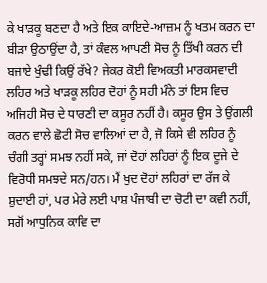ਕੇ ਖਾੜਕੂ ਬਣਦਾ ਹੈ ਅਤੇ ਇਕ ਕਾਇਦੇ-ਆਜ਼ਮ ਨੂੰ ਖਤਮ ਕਰਨ ਦਾ ਬੀੜਾ ਉਠਾਉਂਦਾ ਹੈ, ਤਾਂ ਕੰਵਲ ਆਪਣੀ ਸੋਚ ਨੂੰ ਤਿੱਖੀ ਕਰਨ ਦੀ ਬਜਾਏ ਖੁੰਢੀ ਕਿਉਂ ਰੱਖੇ? ਜੇਕਰ ਕੋਈ ਵਿਅਕਤੀ ਮਾਰਕਸਵਾਦੀ ਲਹਿਰ ਅਤੇ ਖਾੜਕੂ ਲਹਿਰ ਦੋਹਾਂ ਨੂੰ ਸਹੀ ਮੰਨੇ ਤਾਂ ਇਸ ਵਿਚ ਅਜਿਹੀ ਸੋਚ ਦੇ ਧਾਰਣੀ ਦਾ ਕਸੂਰ ਨਹੀਂ ਹੈ। ਕਸੂਰ ਉਸ ਤੇ ਉਂਗਲੀ ਕਰਨ ਵਾਲੇ ਛੋਟੀ ਸੋਚ ਵਾਲਿਆਂ ਦਾ ਹੈ, ਜੋ ਕਿਸੇ ਵੀ ਲਹਿਰ ਨੂੰ ਚੰਗੀ ਤਰ੍ਹਾਂ ਸਮਝ ਨਹੀਂ ਸਕੇ, ਜਾਂ ਦੋਹਾਂ ਲਹਿਰਾਂ ਨੂੰ ਇਕ ਦੂਜੇ ਦੇ ਵਿਰੋਧੀ ਸਮਝਦੇ ਸਨ/ਹਨ। ਮੈਂ ਖੁਦ ਦੋਹਾਂ ਲਹਿਰਾਂ ਦਾ ਰੱਜ ਕੇ ਸ਼ੁਦਾਈ ਹਾਂ, ਪਰ ਮੇਰੇ ਲਈ ਪਾਸ਼ ਪੰਜਾਬੀ ਦਾ ਚੋਟੀ ਦਾ ਕਵੀ ਨਹੀਂ, ਸਗੋਂ ਆਧੁਨਿਕ ਕਾਵਿ ਦਾ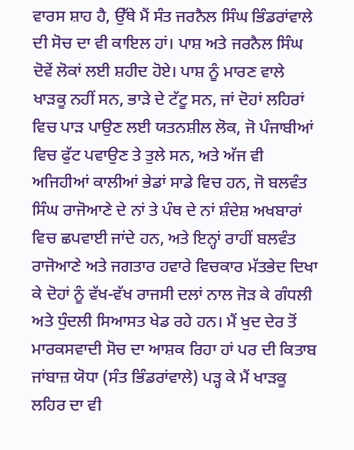ਵਾਰਸ ਸ਼ਾਹ ਹੈ, ਉੱਥੇ ਮੈਂ ਸੰਤ ਜਰਨੈਲ ਸਿੰਘ ਭਿੰਡਰਾਂਵਾਲੇ ਦੀ ਸੋਚ ਦਾ ਵੀ ਕਾਇਲ ਹਾਂ। ਪਾਸ਼ ਅਤੇ ਜਰਨੈਲ ਸਿੰਘ ਦੋਵੇਂ ਲੋਕਾਂ ਲਈ ਸ਼ਹੀਦ ਹੋਏ। ਪਾਸ਼ ਨੂੰ ਮਾਰਣ ਵਾਲੇ ਖਾੜਕੂ ਨਹੀਂ ਸਨ, ਭਾੜੇ ਦੇ ਟੱਟੂ ਸਨ, ਜਾਂ ਦੋਹਾਂ ਲਹਿਰਾਂ ਵਿਚ ਪਾੜ ਪਾਉਣ ਲਈ ਯਤਨਸ਼ੀਲ ਲੋਕ, ਜੋ ਪੰਜਾਬੀਆਂ ਵਿਚ ਫੁੱਟ ਪਵਾਉਣ ਤੇ ਤੁਲੇ ਸਨ, ਅਤੇ ਅੱਜ ਵੀ ਅਜਿਹੀਆਂ ਕਾਲੀਆਂ ਭੇਡਾਂ ਸਾਡੇ ਵਿਚ ਹਨ, ਜੋ ਬਲਵੰਤ ਸਿੰਘ ਰਾਜੋਆਣੇ ਦੇ ਨਾਂ ਤੇ ਪੰਥ ਦੇ ਨਾਂ ਸ਼ੰਦੇਸ਼ ਅਖਬਾਰਾਂ ਵਿਚ ਛਪਵਾਈ ਜਾਂਦੇ ਹਨ, ਅਤੇ ਇਨ੍ਹਾਂ ਰਾਹੀਂ ਬਲਵੰਤ ਰਾਜੋਆਣੇ ਅਤੇ ਜਗਤਾਰ ਹਵਾਰੇ ਵਿਚਕਾਰ ਮੱਤਭੇਦ ਦਿਖਾ ਕੇ ਦੋਹਾਂ ਨੂੰ ਵੱਖ-ਵੱਖ ਰਾਜਸੀ ਦਲਾਂ ਨਾਲ ਜੋੜ ਕੇ ਗੰਧਲੀ ਅਤੇ ਧੁੰਦਲੀ ਸਿਆਸਤ ਖੇਡ ਰਹੇ ਹਨ। ਮੈਂ ਖੁਦ ਦੇਰ ਤੋਂ ਮਾਰਕਸਵਾਦੀ ਸੋਚ ਦਾ ਆਸ਼ਕ ਰਿਹਾ ਹਾਂ ਪਰ ਦੀ ਕਿਤਾਬ ਜਾਂਬਾਜ਼ ਯੋਧਾ (ਸੰਤ ਭਿੰਡਰਾਂਵਾਲੇ) ਪੜ੍ਹ ਕੇ ਮੈਂ ਖਾੜਕੂ ਲਹਿਰ ਦਾ ਵੀ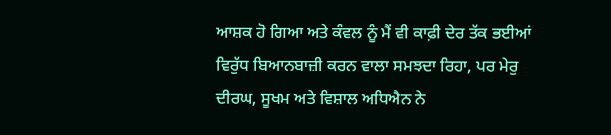ਆਸ਼ਕ ਹੋ ਗਿਆ ਅਤੇ ਕੰਵਲ ਨੂੰ ਮੈਂ ਵੀ ਕਾਫ਼ੀ ਦੇਰ ਤੱਕ ਭਈਆਂ ਵਿਰੁੱਧ ਬਿਆਨਬਾਜ਼ੀ ਕਰਨ ਵਾਲਾ ਸਮਝਦਾ ਰਿਹਾ, ਪਰ ਮੇਰੁ ਦੀਰਘ, ਸੂਖਮ ਅਤੇ ਵਿਸ਼ਾਲ ਅਧਿਐਨ ਨੇ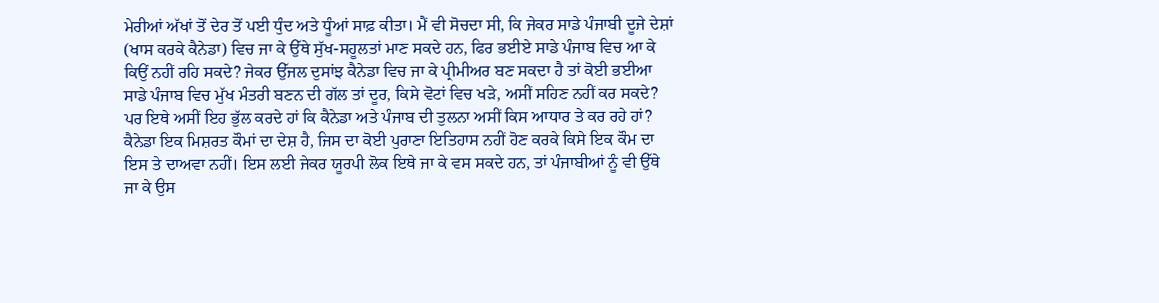ਮੇਰੀਆਂ ਅੱਖਾਂ ਤੋਂ ਦੇਰ ਤੋਂ ਪਈ ਧੁੰਦ ਅਤੇ ਧੂੰਆਂ ਸਾਫ਼ ਕੀਤਾ। ਮੈਂ ਵੀ ਸੋਚਦਾ ਸੀ, ਕਿ ਜੇਕਰ ਸਾਡੇ ਪੰਜਾਬੀ ਦੂਜੇ ਦੇਸ਼ਾਂ (ਖਾਸ ਕਰਕੇ ਕੈਨੇਡਾ) ਵਿਚ ਜਾ ਕੇ ਉੱਥੇ ਸੁੱਖ-ਸਹੂਲਤਾਂ ਮਾਣ ਸਕਦੇ ਹਨ, ਫਿਰ ਭਈਏ ਸਾਡੇ ਪੰਜਾਬ ਵਿਚ ਆ ਕੇ ਕਿਉਂ ਨਹੀਂ ਰਹਿ ਸਕਦੇ? ਜੇਕਰ ਉੱਜਲ ਦੁਸਾਂਝ ਕੈਨੇਡਾ ਵਿਚ ਜਾ ਕੇ ਪ੍ਰੀਮੀਅਰ ਬਣ ਸਕਦਾ ਹੈ ਤਾਂ ਕੋਈ ਭਈਆ ਸਾਡੇ ਪੰਜਾਬ ਵਿਚ ਮੁੱਖ ਮੰਤਰੀ ਬਣਨ ਦੀ ਗੱਲ ਤਾਂ ਦੂਰ, ਕਿਸੇ ਵੋਟਾਂ ਵਿਚ ਖੜੇ, ਅਸੀਂ ਸਹਿਣ ਨਹੀਂ ਕਰ ਸਕਦੇ?
ਪਰ ਇਥੇ ਅਸੀਂ ਇਹ ਭੁੱਲ ਕਰਦੇ ਹਾਂ ਕਿ ਕੈਨੇਡਾ ਅਤੇ ਪੰਜਾਬ ਦੀ ਤੁਲਨਾ ਅਸੀਂ ਕਿਸ ਆਧਾਰ ਤੇ ਕਰ ਰਹੇ ਹਾਂ? ਕੈਨੇਡਾ ਇਕ ਮਿਸ਼ਰਤ ਕੌਮਾਂ ਦਾ ਦੇਸ਼ ਹੈ, ਜਿਸ ਦਾ ਕੋਈ ਪੁਰਾਣਾ ਇਤਿਹਾਸ ਨਹੀਂ ਹੋਣ ਕਰਕੇ ਕਿਸੇ ਇਕ ਕੌਮ ਦਾ ਇਸ ਤੇ ਦਾਅਵਾ ਨਹੀਂ। ਇਸ ਲਈ ਜੇਕਰ ਯੂਰਪੀ ਲੋਕ ਇਥੇ ਜਾ ਕੇ ਵਸ ਸਕਦੇ ਹਨ, ਤਾਂ ਪੰਜਾਬੀਆਂ ਨੂੰ ਵੀ ਉੱਥੇ ਜਾ ਕੇ ਉਸ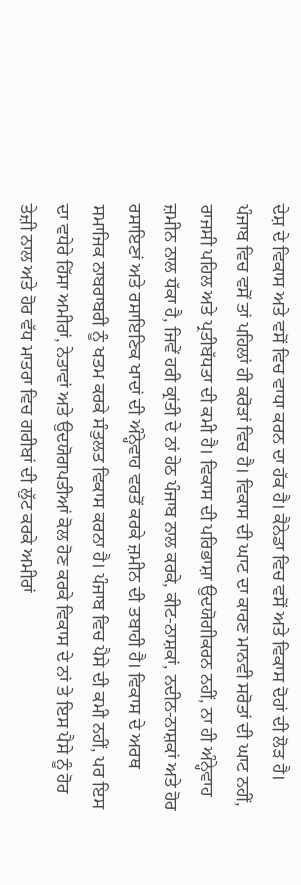ਦੇਸ਼ ਦੇ ਵਿਕਾਸ ਅਤੇ ਵਸੋਂ ਵਿਚ ਵਾਧਾ ਕਰਨ ਦਾ ਹੱਕ ਹੈ। ਕੈਨੇਡਾ ਵਿਚ ਵਸੋਂ ਅਤੇ ਵਿਕਾਸ ਦੋਹਾਂ ਦੀ ਲੋੜ ਹੈ। ਪੰਜਾਬ ਵਿਚ ਵਸੋਂ ਤਾਂ ਪਹਿਲਾਂ ਹੀ ਕਰੋੜਾਂ ਵਿਚ ਹੈ। ਵਿਕਾਸ ਦੀ ਘਾਟ ਦਾ ਕਾਰਣ ਮਾਨਵੀ ਸਰੋਤਾਂ ਦੀ ਘਾਟ ਨਹੀਂ, ਰਾਜਸੀ ਪਹਿਲ ਅਤੇ ਪ੍ਰਤੀਬੱਧਤਾ ਦੀ ਕਮੀ ਹੈ। ਵਿਕਾਸ ਦੀ ਪਰਿਭਾਸ਼ਾ ਉਦਯੋਗੀਕਰਨ ਨਹੀਂ, ਨਾ ਹੀ ਅੰਨ੍ਹੇਵਾਹ ਜ਼ਮੀਨ ਨਾਲ ਧੱਕਾ ਹੈ, ਜਿਵੇਂ ਹਰੀ ਕ੍ਰਾਂਤੀ ਦੇ ਨਾਂ ਹੇਠ ਪੰਜਾਬ ਨਾਲ ਕਰਕੇ, ਕੀਟ-ਨਾਸ਼ਕਾਂ, ਨਦੀਨ-ਨਾਸ਼ਕਾਂ ਅਤੇ ਹੋਰ ਰਸਾਇਣਾਂ ਅਤੇ ਰਸਾਇਣਿਕ ਖਾਦਾਂ ਦੀ ਅੰਨ੍ਹੇਵਾਹ ਵਰਤੋਂ ਕਰਕੇ ਜ਼ਮੀਨ ਦੀ ਤਬਾਹੀ ਹੈ। ਵਿਕਾਸ ਦੇ ਅਰਥ ਸਮਾਜਿਕ ਨਾਬਰਾਬਰੀ ਨੂੰ ਖਤਮ ਕਰਕੇ ਸੰਤੁਲਤ ਵਿਕਾਸ ਕਰਨਾ ਹੈ। ਪੰਜਾਬ ਵਿਚ ਪੈਸੇ ਦੀ ਕਮੀ ਨਹੀਂ, ਪਰ ਇਸ ਦਾ ਵਧੇਰੇ ਹਿੱਸਾ ਅਮੀਰਾਂ, ਨੇਤਾਵਾਂ ਅਤੇ ਉਦਯੋਗਪਤੀਆਂ ਕੋਲ ਹੋਣ ਕਰਕੇ ਵਿਕਾਸ ਦੇ ਨਾਂ ਤੇ ਇਸ ਪੈਸੇ ਨੂੰ ਹੋਰ ਤੇਜ਼ੀ ਨਾਲ ਅਤੇ ਹੋਰ ਵੱਧ ਮਾਤਰਾ ਵਿਚ ਗਰੀਬਾਂ ਦੀ ਲੁੱਟ ਕਰਕੇ ਅਮੀਰਾਂ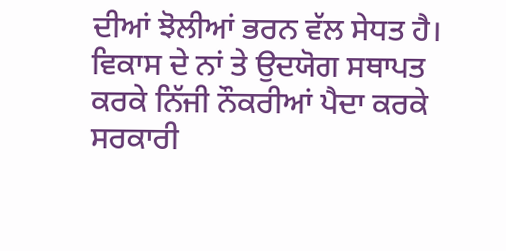ਦੀਆਂ ਝੋਲੀਆਂ ਭਰਨ ਵੱਲ ਸੇਧਤ ਹੈ। ਵਿਕਾਸ ਦੇ ਨਾਂ ਤੇ ਉਦਯੋਗ ਸਥਾਪਤ ਕਰਕੇ ਨਿੱਜੀ ਨੌਕਰੀਆਂ ਪੈਦਾ ਕਰਕੇ ਸਰਕਾਰੀ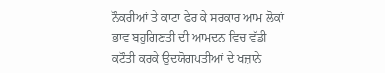ਨੌਕਰੀਆਂ ਤੇ ਕਾਟਾ ਫੇਰ ਕੇ ਸਰਕਾਰ ਆਮ ਲੋਕਾਂ ਭਾਵ ਬਹੁਗਿਣਤੀ ਦੀ ਆਮਦਨ ਵਿਚ ਵੱਡੀ ਕਟੌਤੀ ਕਰਕੇ ਉਦਯੋਗਪਤੀਆਂ ਦੇ ਖਜ਼ਾਨੇ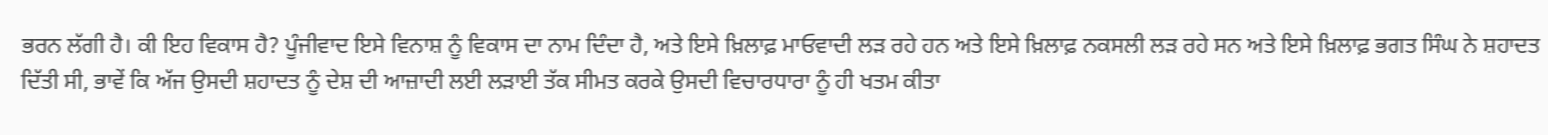ਭਰਨ ਲੱਗੀ ਹੈ। ਕੀ ਇਹ ਵਿਕਾਸ ਹੈ? ਪੂੰਜੀਵਾਦ ਇਸੇ ਵਿਨਾਸ਼ ਨੂੰ ਵਿਕਾਸ ਦਾ ਨਾਮ ਦਿੰਦਾ ਹੈ, ਅਤੇ ਇਸੇ ਖ਼ਿਲਾਫ਼ ਮਾਓਵਾਦੀ ਲੜ ਰਹੇ ਹਨ ਅਤੇ ਇਸੇ ਖ਼ਿਲਾਫ਼ ਨਕਸਲੀ ਲੜ ਰਹੇ ਸਨ ਅਤੇ ਇਸੇ ਖ਼ਿਲਾਫ਼ ਭਗਤ ਸਿੰਘ ਨੇ ਸ਼ਹਾਦਤ ਦਿੱਤੀ ਸੀ, ਭਾਵੇਂ ਕਿ ਅੱਜ ਉਸਦੀ ਸ਼ਹਾਦਤ ਨੂੰ ਦੇਸ਼ ਦੀ ਆਜ਼ਾਦੀ ਲਈ ਲੜਾਈ ਤੱਕ ਸੀਮਤ ਕਰਕੇ ਉਸਦੀ ਵਿਚਾਰਧਾਰਾ ਨੂੰ ਹੀ ਖਤਮ ਕੀਤਾ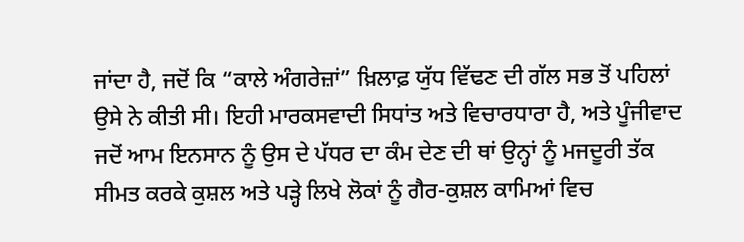ਜਾਂਦਾ ਹੈ, ਜਦੋਂ ਕਿ “ਕਾਲੇ ਅੰਗਰੇਜ਼ਾਂ” ਖ਼ਿਲਾਫ਼ ਯੁੱਧ ਵਿੱਢਣ ਦੀ ਗੱਲ ਸਭ ਤੋਂ ਪਹਿਲਾਂ ਉਸੇ ਨੇ ਕੀਤੀ ਸੀ। ਇਹੀ ਮਾਰਕਸਵਾਦੀ ਸਿਧਾਂਤ ਅਤੇ ਵਿਚਾਰਧਾਰਾ ਹੈ, ਅਤੇ ਪੂੰਜੀਵਾਦ ਜਦੋਂ ਆਮ ਇਨਸਾਨ ਨੂੰ ਉਸ ਦੇ ਪੱਧਰ ਦਾ ਕੰਮ ਦੇਣ ਦੀ ਥਾਂ ਉਨ੍ਹਾਂ ਨੂੰ ਮਜਦੂਰੀ ਤੱਕ ਸੀਮਤ ਕਰਕੇ ਕੁਸ਼ਲ ਅਤੇ ਪੜ੍ਹੇ ਲਿਖੇ ਲੋਕਾਂ ਨੂੰ ਗੈਰ-ਕੁਸ਼ਲ ਕਾਮਿਆਂ ਵਿਚ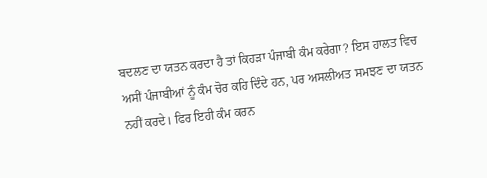ਬਦਲਣ ਦਾ ਯਤਨ ਕਰਦਾ ਹੈ ਤਾਂ ਕਿਹੜਾ ਪੰਜਾਬੀ ਕੰਮ ਕਰੇਗਾ? ਇਸ ਹਾਲਤ ਵਿਚ ਅਸੀਂ ਪੰਜਾਬੀਆਂ ਨੂੰ ਕੰਮ ਚੋਰ ਕਹਿ ਦਿੰਦੇ ਹਨ, ਪਰ ਅਸਲੀਅਤ ਸਮਝਣ ਦਾ ਯਤਨ ਨਹੀਂ ਕਰਦੇ। ਫਿਰ ਇਹੀ ਕੰਮ ਕਰਨ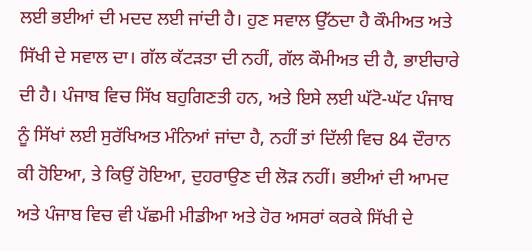ਲਈ ਭਈਆਂ ਦੀ ਮਦਦ ਲਈ ਜਾਂਦੀ ਹੈ। ਹੁਣ ਸਵਾਲ ਉੱਠਦਾ ਹੈ ਕੌਮੀਅਤ ਅਤੇ ਸਿੱਖੀ ਦੇ ਸਵਾਲ ਦਾ। ਗੱਲ ਕੱਟੜਤਾ ਦੀ ਨਹੀਂ, ਗੱਲ ਕੌਮੀਅਤ ਦੀ ਹੈ, ਭਾਈਚਾਰੇ ਦੀ ਹੈ। ਪੰਜਾਬ ਵਿਚ ਸਿੱਖ ਬਹੁਗਿਣਤੀ ਹਨ, ਅਤੇ ਇਸੇ ਲਈ ਘੱਟੋ-ਘੱਟ ਪੰਜਾਬ ਨੂੰ ਸਿੱਖਾਂ ਲਈ ਸੁਰੱਖਿਅਤ ਮੰਨਿਆਂ ਜਾਂਦਾ ਹੈ, ਨਹੀਂ ਤਾਂ ਦਿੱਲੀ ਵਿਚ 84 ਦੌਰਾਨ ਕੀ ਹੋਇਆ, ਤੇ ਕਿਉਂ ਹੋਇਆ, ਦੁਹਰਾਉਣ ਦੀ ਲੋੜ ਨਹੀਂ। ਭਈਆਂ ਦੀ ਆਮਦ ਅਤੇ ਪੰਜਾਬ ਵਿਚ ਵੀ ਪੱਛਮੀ ਮੀਡੀਆ ਅਤੇ ਹੋਰ ਅਸਰਾਂ ਕਰਕੇ ਸਿੱਖੀ ਦੇ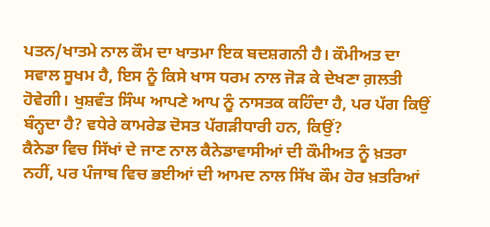ਪਤਨ/ਖਾਤਮੇ ਨਾਲ ਕੌਮ ਦਾ ਖਾਤਮਾ ਇਕ ਬਦਸ਼ਗਨੀ ਹੈ। ਕੌਮੀਅਤ ਦਾ ਸਵਾਲ ਸੂਖਮ ਹੈ, ਇਸ ਨੂੰ ਕਿਸੇ ਖਾਸ ਧਰਮ ਨਾਲ ਜੋੜ ਕੇ ਦੇਖਣਾ ਗ਼ਲਤੀ ਹੋਵੇਗੀ। ਖੁਸ਼ਵੰਤ ਸਿੰਘ ਆਪਣੇ ਆਪ ਨੂੰ ਨਾਸਤਕ ਕਹਿੰਦਾ ਹੈ, ਪਰ ਪੱਗ ਕਿਉਂ ਬੰਨ੍ਹਦਾ ਹੈ? ਵਧੇਰੇ ਕਾਮਰੇਡ ਦੋਸਤ ਪੱਗੜੀਧਾਰੀ ਹਨ, ਕਿਉਂ?
ਕੈਨੇਡਾ ਵਿਚ ਸਿੱਖਾਂ ਦੇ ਜਾਣ ਨਾਲ ਕੈਨੇਡਾਵਾਸੀਆਂ ਦੀ ਕੌਮੀਅਤ ਨੂੰ ਖ਼ਤਰਾ ਨਹੀਂ, ਪਰ ਪੰਜਾਬ ਵਿਚ ਭਈਆਂ ਦੀ ਆਮਦ ਨਾਲ ਸਿੱਖ ਕੌਮ ਹੋਰ ਖ਼ਤਰਿਆਂ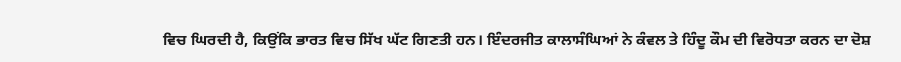ਵਿਚ ਘਿਰਦੀ ਹੈ, ਕਿਉਂਕਿ ਭਾਰਤ ਵਿਚ ਸਿੱਖ ਘੱਟ ਗਿਣਤੀ ਹਨ। ਇੰਦਰਜੀਤ ਕਾਲਾਸੰਘਿਆਂ ਨੇ ਕੰਵਲ ਤੇ ਹਿੰਦੂ ਕੌਮ ਦੀ ਵਿਰੋਧਤਾ ਕਰਨ ਦਾ ਦੋਸ਼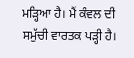ਮੜ੍ਹਿਆ ਹੈ। ਮੈਂ ਕੰਵਲ ਦੀ ਸਮੁੱਚੀ ਵਾਰਤਕ ਪੜ੍ਹੀ ਹੈ।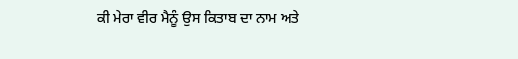ਕੀ ਮੇਰਾ ਵੀਰ ਮੈਨੂੰ ਉਸ ਕਿਤਾਬ ਦਾ ਨਾਮ ਅਤੇ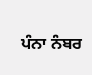ਪੰਨਾ ਨੰਬਰ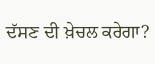ਦੱਸਣ ਦੀ ਖ਼ੇਚਲ ਕਰੇਗਾ?